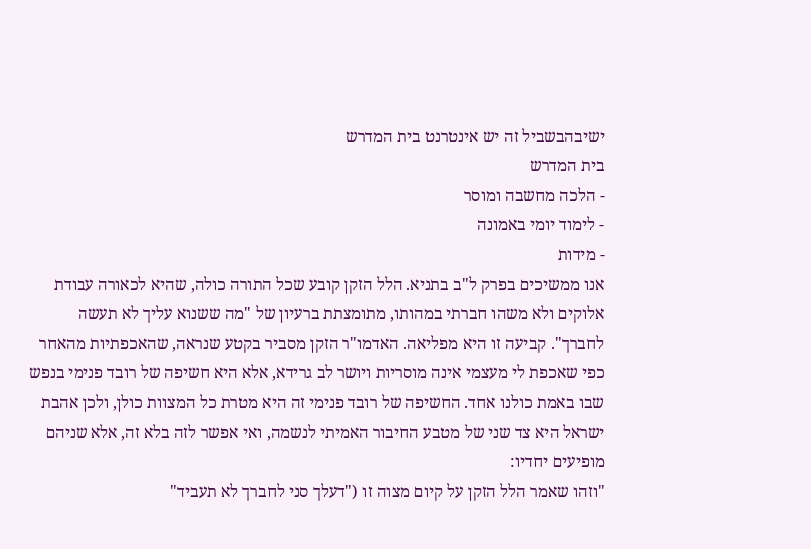ישיבהבשביל זה יש אינטרנט בית המדרש
בית המדרש
- הלכה מחשבה ומוסר
- לימוד יומי באמונה
- מידות
אנו ממשיכים בפרק ל"ב בתניא. הלל הזקן קובע שכל התורה כולה, שהיא לכאורה עבודת אלוקים ולא משהו חברתי במהותו, מתומצתת ברעיון של "מה ששנוא עליך לא תעשה לחברך". קביעה זו היא מפליאה. האדמו"ר הזקן מסביר בקטע שנראה, שהאכפתיות מהאחר כפי שאכפת לי מעצמי אינה מוסריות ויושר לב גרידא, אלא היא חשיפה של רובד פנימי בנפש שבו באמת כולנו אחד. החשיפה של רובד פנימי זה היא מטרת כל המצוות כולן, ולכן אהבת ישראל היא צד שני של מטבע החיבור האמיתי לנשמה, ואי אפשר לזה בלא זה, אלא שניהם מופיעים יחדיו:
"וזהו שאמר הלל הזקן על קיום מצוה זו ("דעלך סני לחברך לא תעביד"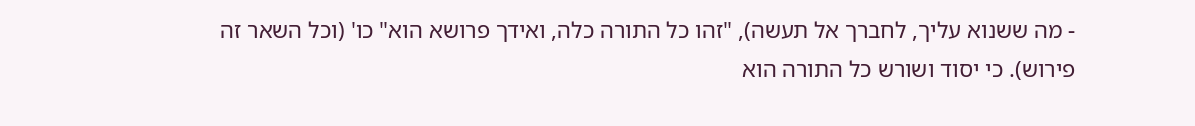- מה ששנוא עליך, לחברך אל תעשה), "זהו כל התורה כלה, ואידך פרושא הוא" כו' (וכל השאר זה פירוש). כי יסוד ושורש כל התורה הוא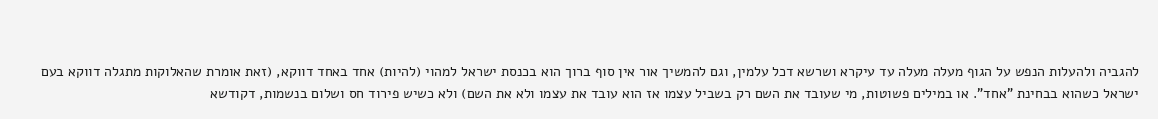להגביה ולהעלות הנפש על הגוף מעלה מעלה עד עיקרא ושרשא דכל עלמין, וגם להמשיך אור אין סוף ברוך הוא בכנסת ישראל למהוי (להיות) אחד באחד דווקא, (זאת אומרת שהאלוקות מתגלה דווקא בעם ישראל כשהוא בבחינת "אחד". או במילים פשוטות, מי שעובד את השם רק בשביל עצמו אז הוא עובד את עצמו ולא את השם) ולא כשיש פירוד חס ושלום בנשמות, דקודשא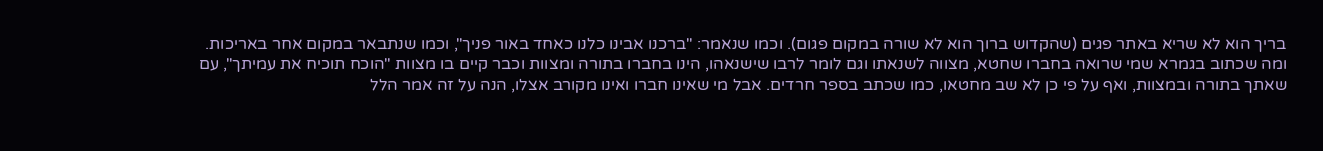בריך הוא לא שריא באתר פגים (שהקדוש ברוך הוא לא שורה במקום פגום). וכמו שנאמר: "ברכנו אבינו כלנו כאחד באור פניך", וכמו שנתבאר במקום אחר באריכות.
ומה שכתוב בגמרא שמי שרואה בחברו שחטא, מצווה לשנאתו וגם לומר לרבו שישנאהו, הינו בחברו בתורה ומצוות וכבר קיים בו מצוות "הוכח תוכיח את עמיתך", עם שאתך בתורה ובמצוות, ואף על פי כן לא שב מחטאו, כמו שכתב בספר חרדים. אבל מי שאינו חברו ואינו מקורב אצלו, הנה על זה אמר הלל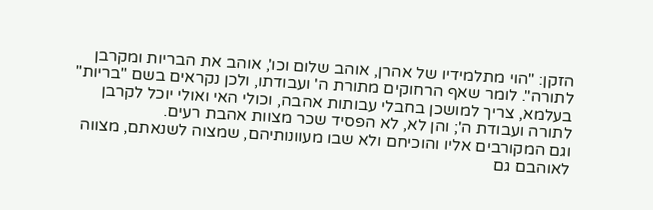הזקן: "הוי מתלמידיו של אהרן, אוהב שלום וכו', אוהב את הבריות ומקרבן לתורה". לומר שאף הרחוקים מתורת ה' ועבודתו, ולכן נקראים בשם "בריות" בעלמא, צריך למושכן בחבלי עבותות אהבה, וכולי האי ואולי יוכל לקרבן לתורה ועבודת ה'; והן לא, לא הפסיד שכר מצוות אהבת רעים.
וגם המקורבים אליו והוכיחם ולא שבו מעוונותיהם, שמצוה לשנאתם, מצווה לאוהבם גם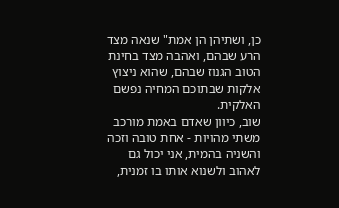כן, ושתיהן הן אמת" שנאה מצד הרע שבהם, ואהבה מצד בחינת הטוב הגנוז שבהם, שהוא ניצוץ אלקות שבתוכם המחיה נפשם האלקית.
שוב, כיוון שאדם באמת מורכב משתי מהויות - אחת טובה וזכה והשניה בהמית, אני יכול גם לאהוב ולשנוא אותו בו זמנית,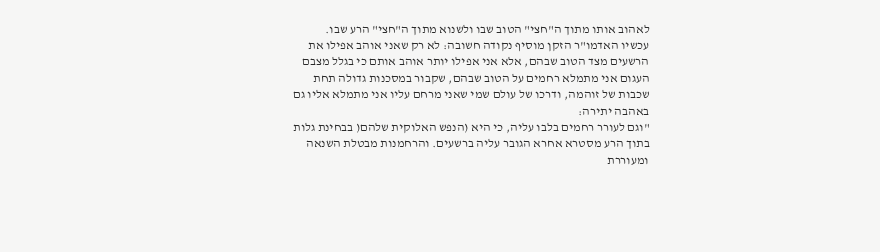לאהוב אותו מתוך ה"חצי" הטוב שבו ולשנוא מתוך ה"חצי" הרע שבו.
עכשיו האדמו"ר הזקן מוסיף נקודה חשובה: לא רק שאני אוהב אפילו את הרשעים מצד הטוב שבהם, אלא אני אפילו יותר אוהב אותם כי בגלל מצבם העגום אני מתמלא רחמים על הטוב שבהם, שקבור במסכנות גדולה תחת שכבות של זוהמה, ודרכו של עולם שמי שאני מרחם עליו אני מתמלא אליו גם באהבה יתירה:
"וגם לעורר רחמים בלבו עליה, כי היא (הנפש האלוקית שלהם( בבחינת גלות בתוך הרע מסטרא אחרא הגובר עליה ברשעים. והרחמנות מבטלת השנאה ומעוררת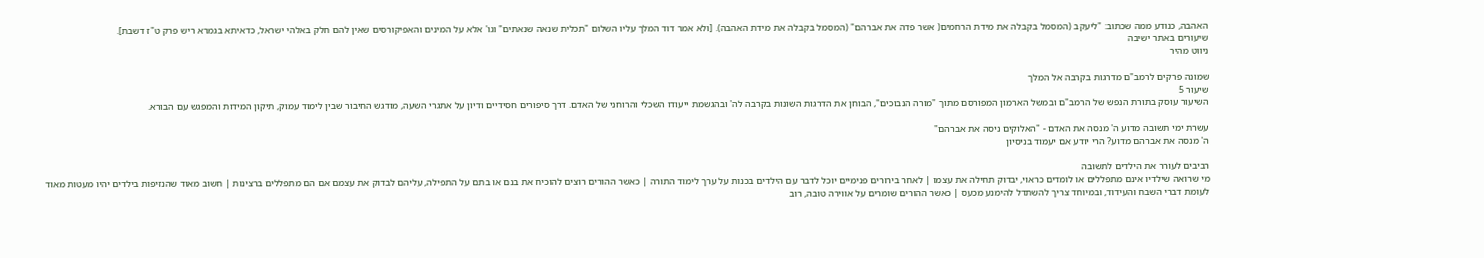האהבה, כנודע ממה שכתוב: "ליעקב (המסמל בקבלה את מידת הרחמים( אשר פדה את אברהם" (המסמל בקבלה את מידת האהבה). [ולא אמר דוד המלך עליו השלום "תכלית שנאה שנאתים" וגו' אלא על המינים והאפיקורסים שאין להם חלק באלהי ישראל, כדאיתא בגמרא ריש פרק ט"ז דשבת].
שיעורים באתר ישיבה
ניווט מהיר

שמונה פרקים לרמב"ם מדרגות בקרבה אל המלך
שיעור 5
השיעור עוסק בתורת הנפש של הרמב"ם ובמשל הארמון המפורסם מתוך "מורה הנבוכים", הבוחן את הדרגות השונות בקרבה לה' ובהגשמת ייעודו השכלי והרוחני של האדם. דרך סיפורים חסידיים ודיון על אתגרי השעה, מודגש החיבור שבין לימוד עמוק, תיקון המידות והמפגש עם הבורא.

עשרת ימי תשובה מדוע ה' מנסה את האדם - "האלוקים ניסה את אברהם"
ה' מנסה את אברהם מדוע? הרי יודע אם יעמוד בניסיון

רביבים לעורר את הילדים לתשובה
מי שרואה שילדיו אינם מתפללים או לומדים כראוי, יבדוק תחילה את עצמו | לאחר בירורים פנימיים יוכל לדבר עם הילדים בכנות על ערך לימוד התורה | כאשר ההורים רוצים להוכיח את בנם או בתם על התפילה, עליהם לבדוק את עצמם אם הם מתפללים ברצינות | חשוב מאוד שהנזיפות בילדים יהיו מעטות מאוד לעומת דברי השבח והעידוד, ובמיוחד צריך להשתדל להימנע מכעס | כאשר ההורים שומרים על אווירה טובה, רוב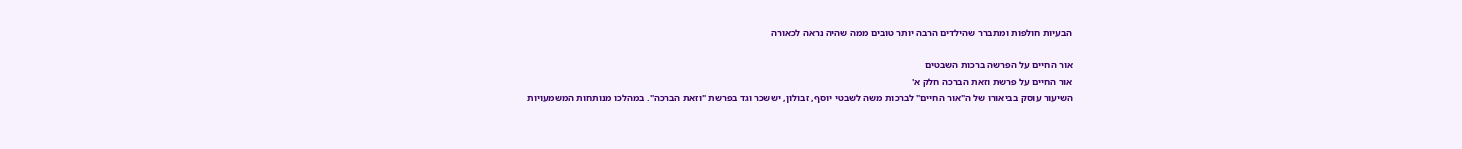הבעיות חולפות ומתברר שהילדים הרבה יותר טובים ממה שהיה נראה לכאורה

אור החיים על הפרשה ברכות השבטים
אור החיים על פרשת וזאת הברכה חלק א'
השיעור עוסק בביאורו של ה"אור החיים" לברכות משה לשבטי יוסף, זבולון, יששכר וגד בפרשת "וזאת הברכה". במהלכו מנותחות המשמעויות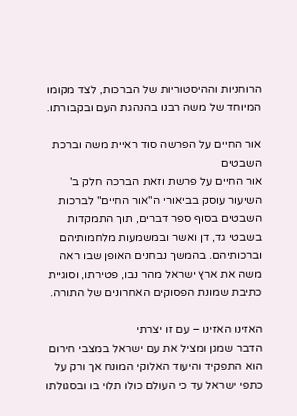הרוחניות וההיסטוריות של הברכות, לצד מקומו המיוחד של משה רבנו בהנהגת העם ובקבורתו.

אור החיים על הפרשה סוד ראיית משה וברכת השבטים
אור החיים על פרשת וזאת הברכה חלק ב'
השיעור עוסק בביאורי ה"אור החיים" לברכות השבטים בסוף ספר דברים, תוך התמקדות בשבטי גד, דן ואשר ובמשמעות מלחמותיהם וברכותיהם. בהמשך נבחנים האופן שבו ראה משה את ארץ ישראל מהר נבו, פטירתו, וסוגיית כתיבת שמונת הפסוקים האחרונים של התורה.

האזינו האזינו – עם זו יצרתי
הדבר שמגן ומציל את עם ישראל במצבי חירום הוא התפקיד והיעוד האלוקי המונח אך ורק על כתפי ישראל עד כי העולם כולו תלוי בו ובסגולתו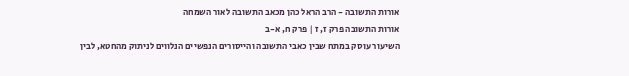אורות התשובה - הרב הראל כהן מכאב התשובה לאור השמחה
אורות התשובה פרק ז, ז | פרק ח, א-ב
השיעור עוסק במתח שבין כאבי התשובה והייסורים הנפשיים הנלווים לניתוק מהחטא, לבין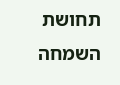תחושת השמחה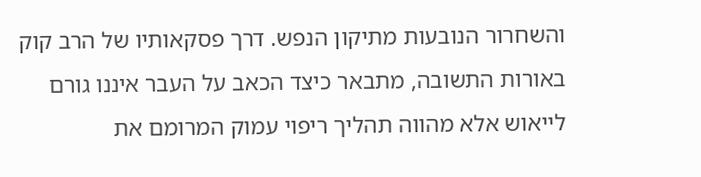והשחרור הנובעות מתיקון הנפש. דרך פסקאותיו של הרב קוק באורות התשובה, מתבאר כיצד הכאב על העבר איננו גורם לייאוש אלא מהווה תהליך ריפוי עמוק המרומם את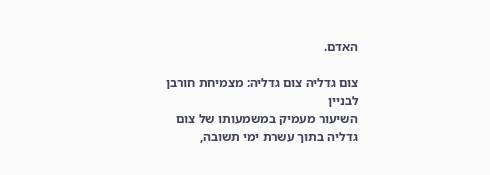האדם.

צום גדליה צום גדליה: מצמיחת חורבן לבניין
השיעור מעמיק במשמעותו של צום גדליה בתוך עשרת ימי תשובה,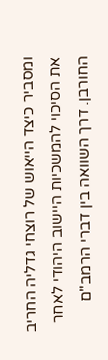ומסביר כיצד הייאוש של רוצחי גדליה החריב את הסיכוי להמשכיות היישוב היהודי לאחר החורבן. דרך השוואה בין דברי הרמב"ם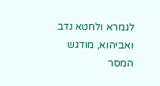לגמרא ולחטא נדב ואביהוא, מודגש המסר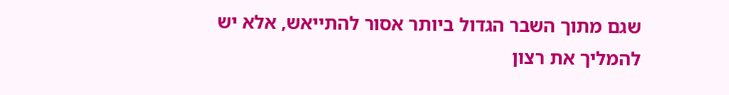שגם מתוך השבר הגדול ביותר אסור להתייאש, אלא יש להמליך את רצון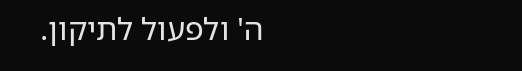ה' ולפעול לתיקון.